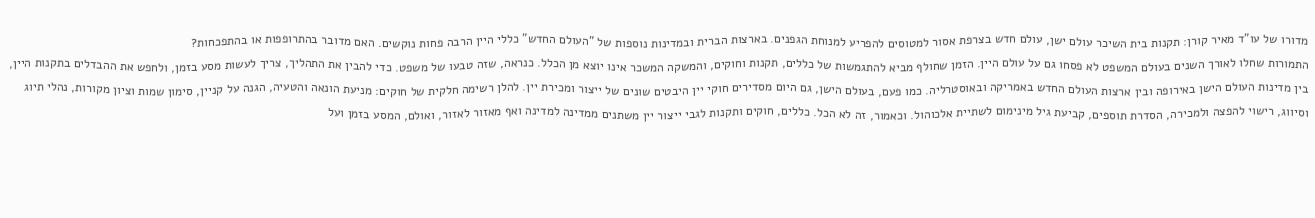מדורו של עו"ד מאיר קורן: תקנות בית השיכר עולם ישן, עולם חדש בצרפת אסור למטוסים להפריע למנוחת הגפנים. בארצות הברית ובמדינות נוספות של "העולם החדש" כללי היין הרבה פחות נוקשים. האם מדובר בהתרופפות או בהתפכחות?
התמורות שחלו לאורך השנים בעולם המשפט לא פסחו גם על עולם היין. הזמן שחולף מביא להתגמשות של כללים, תקנות וחוקים, והמשקה המשכר אינו יוצא מן הכלל. כנראה, שזה טבעו של משפט. כדי להבין את התהליך, צריך לעשות מסע בזמן, ולחפש את ההבדלים בתקנות היין, בין מדינות העולם הישן באירופה ובין ארצות העולם החדש באמריקה ובאוסטרליה. כמו פעם, בעולם הישן, גם היום מסדירים חוקי יין היבטים שונים של ייצור ומכירת יין. להלן רשימה חלקית של חוקים: מניעת הונאה והטעיה, הגנה על קניין, סימון שמות וציון מקורות, נהלי תיוג וסיווג, רישוי להפצה ולמכירה, הסדרת תוספים, קביעת גיל מינימום לשתיית אלכוהול. וכאמור, זה לא הכל. כללים, חוקים ותקנות לגבי ייצור יין משתנים ממדינה למדינה ואף מאזור לאזור, ואולם, המסע בזמן ועל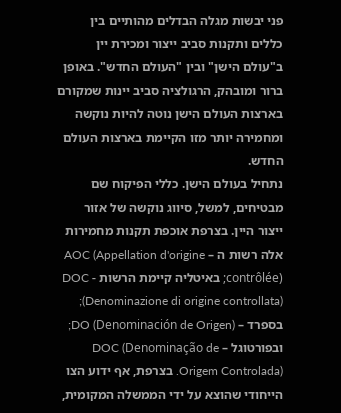פני יבשות מגלה הבדלים מהותיים בין כללים ותקנות סביב ייצור ומכירת יין ב"עולם הישן" ובין "העולם החדש". באופן ברור ומובהק, הרגולציה סביב יינות שמקורם בארצות העולם הישן נוטה להיות נוקשה ומחמירה יותר מזו הקיימת בארצות העולם החדש.
נתחיל בעולם הישן. כללי הפיקוח שם מבטיחים, למשל, סיווג נוקשה של אזור ייצור היין. בצרפת אוכפת תקנות מחמירות אלה רשות ה – AOC (Appellation d'origine contrôlée); באיטליה קיימת הרשות - DOC (Denominazione di origine controllata); בספרד – DO (Denominación de Origen); ובפורטוגל – DOC (Denominação de Origem Controlada). בצרפת, אף ידוע הצו הייחודי שהוצא על ידי הממשלה המקומית,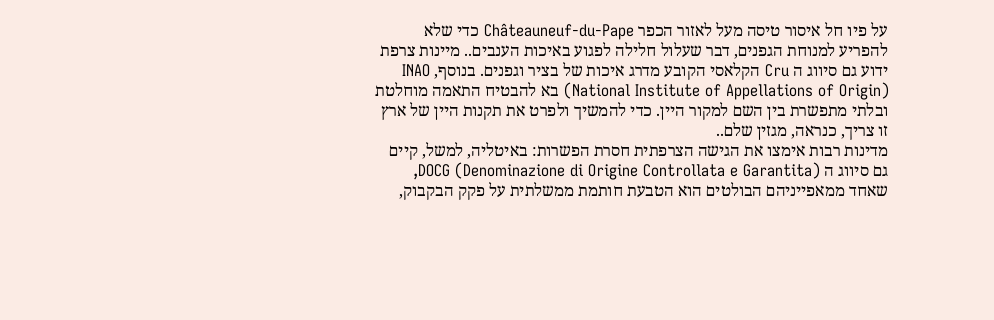על פיו חל איסור טיסה מעל לאזור הכפר Châteauneuf-du-Pape כדי שלא להפריע למנוחת הגפנים, דבר שעלול חלילה לפגוע באיכות הענבים.. מיינות צרפת ידוע גם סיווג ה Cru הקלאסי הקובע מדרג איכות של בציר וגפנים. בנוסף, INAO (National Institute of Appellations of Origin) בא להבטיח התאמה מוחלטת ובלתי מתפשרת בין השם למקור היין. כדי להמשיך ולפרט את תקנות היין של ארץ זו צריך, כנראה, מגזין שלם..
מדינות רבות אימצו את הגישה הצרפתית חסרת הפשרות: באיטליה, למשל, קיים גם סיווג ה DOCG (Denominazione di Origine Controllata e Garantita), שאחד ממאפייניהם הבולטים הוא הטבעת חותמת ממשלתית על פקק הבקבוק,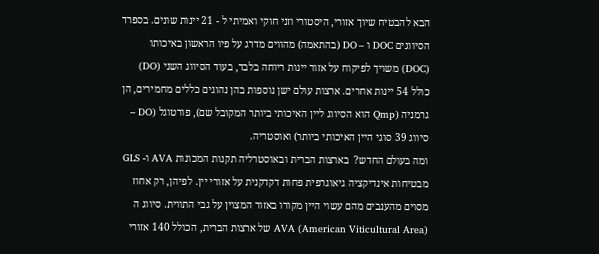הבא להבטיח שיוך אזורי, היסטורי וזני חוקי ואמיתי ל - 21 יינות שונים. בספרד הסיווגים DOC ו – DO (בהתאמה) מהווים מדרג על פיו הראשון באיכותו (DOC) משויך לפיקוח על אזור יינות ריוחה בלבד, בעוד הסיווג השני (DO) כולל 54 יינות אחרים. ארצות עולם ישן נוספות בהן נהוגים כללים מחמירים, הן גרמניה (Qmp הוא הסיווג ליין האיכותי ביותר המקובל שם), פורטוגל (DO – סיווג 39 סוגי היין האיכותי ביותר) ואוסטריה.
ומה בעולם החדש?  בארצות הברית ובאוסטרליה תקנות המכונות AVA ו- GLS מבטיחות אינדיקציה גיאוגרפית פחות דקדקנית על אזורי יין. לפיהן, רק אחוז מסוים מהענבים מהם עשוי היין מקורו באזור המצוין על גבי התווית. סיווג ה AVA (American Viticultural Area) של ארצות הברית, הכולל 140 אזורי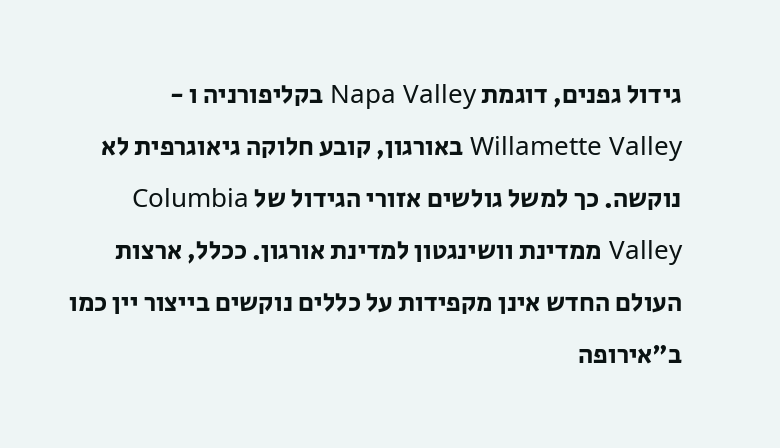גידול גפנים, דוגמת Napa Valley בקליפורניה ו - Willamette Valley באורגון, קובע חלוקה גיאוגרפית לא נוקשה. כך למשל גולשים אזורי הגידול של Columbia Valley ממדינת וושינגטון למדינת אורגון. ככלל, ארצות העולם החדש אינן מקפידות על כללים נוקשים בייצור יין כמו ב"אירופה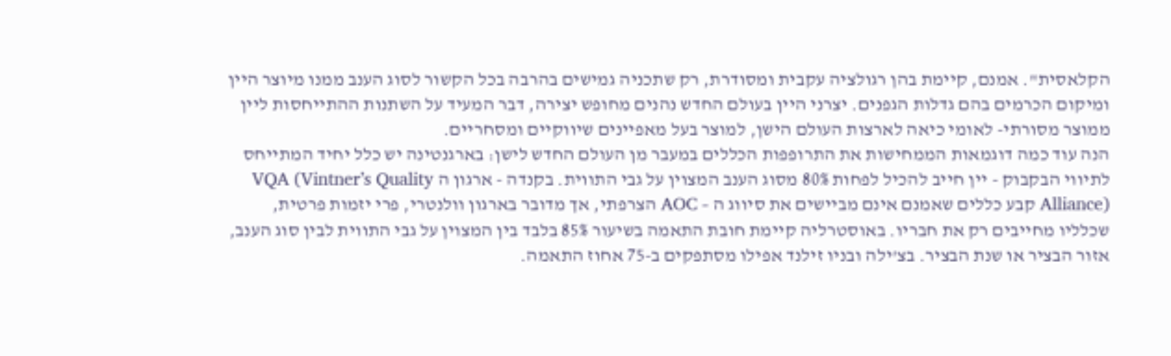הקלאסית". אמנם, קיימת בהן רגולציה עקבית ומסודרת, רק שתכניה גמישים בהרבה בכל הקשור לסוג הענב ממנו מיוצר היין ומיקום הכרמים בהם גדלות הגפנים. יצרני היין בעולם החדש נהנים מחופש יצירה, דבר המעיד על השתנות ההתייחסות ליין ממוצר מסורתי- לאומי כיאה לארצות העולם הישן, למוצר בעל מאפיינים שיווקיים ומסחריים.
הנה עוד כמה דוגמאות הממחישות את התרופפות הכללים במעבר מן העולם החדש לישן: בארגנטינה יש כלל יחיד המתייחס לתיווי הבקבוק - יין חייב להכיל לפחות 80% מסוג הענב המצוין על גבי התווית. בקנדה - ארגון ה VQA (Vintner’s Quality Alliance) קבע כללים שאמנם אינם מביישים את סיווג ה – AOC הצרפתי, אך מדובר בארגון וולנטרי, פרי יזמות פרטית, שכלליו מחייבים רק את חבריו. באוסטרליה קיימת חובת התאמה בשיעור 85% בלבד בין המצוין על גבי התווית לבין סוג הענב, אזור הבציר או שנת הבציר. בצ'ילה ובניו זילנד אפילו מסתפקים ב-75 אחוז התאמה.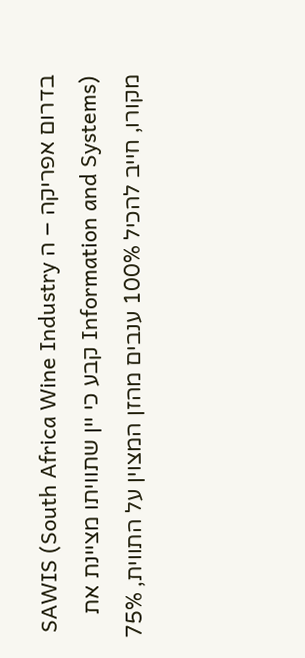בדרום אפריקה – ה SAWIS (South Africa Wine Industry Information and Systems) קבע כי יין שתוויתו מציינת את מקורו, חייב להכיל 100% ענבים מהזן המצוין על התווית, 75%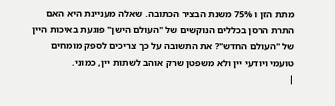מתת הזן ו 75% משנת הבציר הכתובה. שאלה מעניינת היא האם התרת הרסן בכללים הנוקשים של "העולם הישן" פוגעת באיכות היין של "העולם החדש"? את התשובה על כך צריכים לספק מומחים טועמי ויודעי יין ולא משפטן שרק אוהב לשתות יין, כמוני.
|